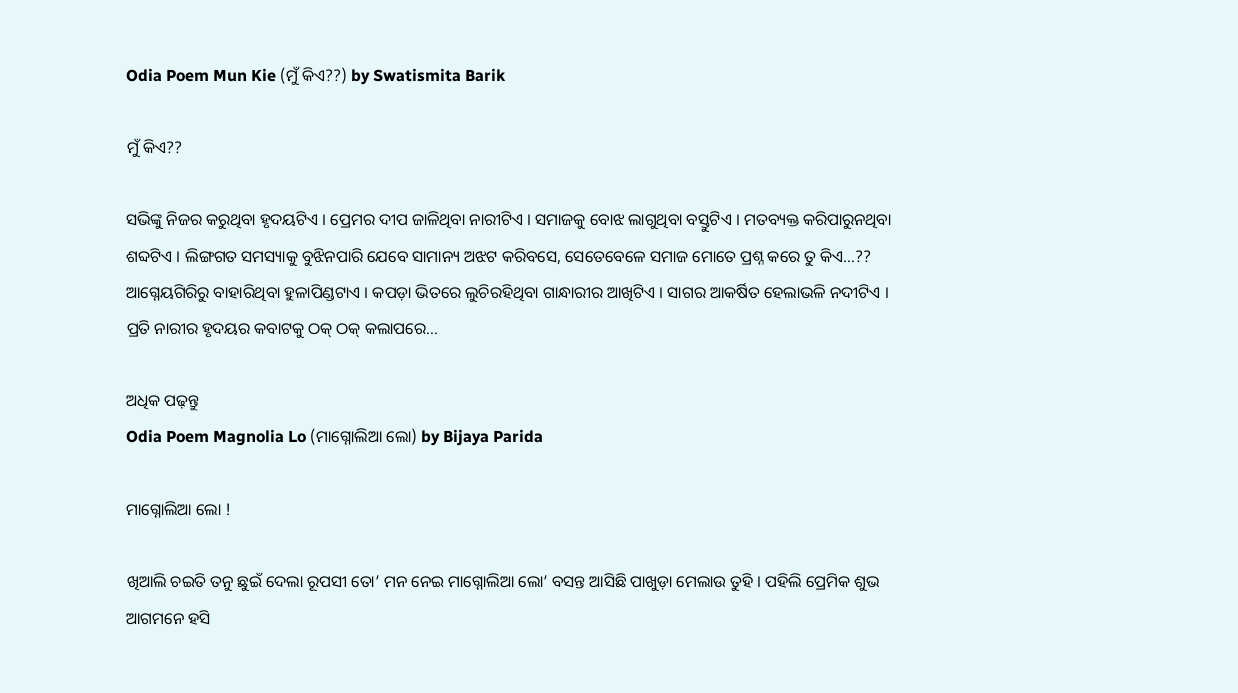Odia Poem Mun Kie (ମୁଁ କିଏ??) by Swatismita Barik

ମୁଁ କିଏ??

ସଭିଙ୍କୁ ନିଜର କରୁଥିବା ହୃଦୟଟିଏ । ପ୍ରେମର ଦୀପ ଜାଳିଥିବା ନାରୀଟିଏ । ସମାଜକୁ ବୋଝ ଲାଗୁଥିବା ବସ୍ତୁଟିଏ । ମତବ୍ୟକ୍ତ କରିପାରୁନଥିବା ଶବ୍ଦଟିଏ । ଲିଙ୍ଗଗତ ସମସ୍ୟାକୁ ବୁଝିନପାରି ଯେବେ ସାମାନ୍ୟ ଅଝଟ କରିବସେ, ସେତେବେଳେ ସମାଜ ମୋତେ ପ୍ରଶ୍ନ କରେ ତୁ କିଏ…?? ଆଗ୍ନେୟଗିରିରୁ ବାହାରିଥିବା ହୁଳାପିଣ୍ଡଟାଏ । କପଡ଼ା ଭିତରେ ଲୁଚିରହିଥିବା ଗାନ୍ଧାରୀର ଆଖିଟିଏ । ସାଗର ଆକର୍ଷିତ ହେଲାଭଳି ନଦୀଟିଏ । ପ୍ରତି ନାରୀର ହୃଦୟର କବାଟକୁ ଠକ୍ ଠକ୍ କଲାପରେ…

ଅଧିକ ପଢ଼ନ୍ତୁ
Odia Poem Magnolia Lo (ମାଗ୍ନୋଲିଆ ଲୋ) by Bijaya Parida

ମାଗ୍ନୋଲିଆ ଲୋ !

ଖିଆଲି ଚଇତି ତନୁ ଛୁଇଁ ଦେଲା ରୂପସୀ ତୋ’ ମନ ନେଇ ମାଗ୍ନୋଲିଆ ଲୋ’ ବସନ୍ତ ଆସିଛି ପାଖୁଡ଼ା ମେଲାଉ ତୁହି । ପହିଲି ପ୍ରେମିକ ଶୁଭ ଆଗମନେ ହସି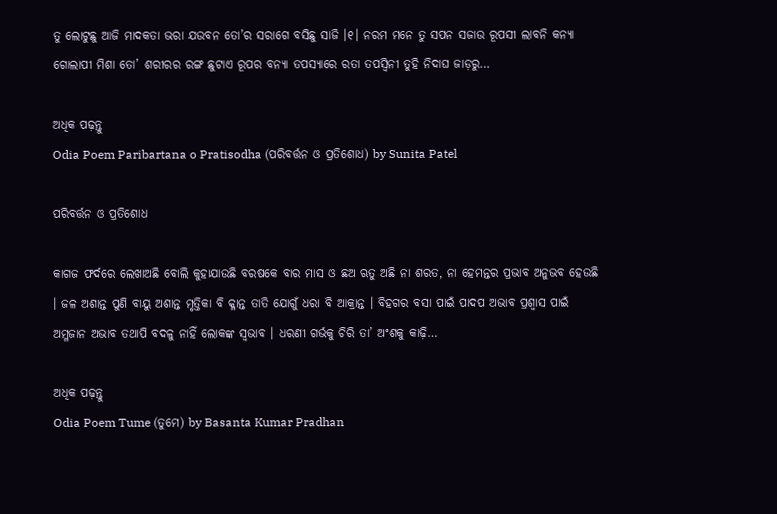ତୁ ଲୋଟୁଛୁ ଆଜି ମାଦକତା ଭରା ଯଉବନ ତୋ’ର ସରାଗେ ବସିଛୁ ସାଜି ।୧। ନରମ ମନେ ତୁ ସପନ ସଜାଉ ରୂପସୀ ଲାବନି କନ୍ୟା ଗୋଲାପୀ ମିଶା ତୋ’ ଶରୀରର ରଙ୍ଗ ଛୁଟାଏ ରୂପର ବନ୍ୟା ତପସ୍ୟାରେ ରତା ତପସ୍ଵିନୀ ତୁହି ନିଦାଘ ଜାଡ଼ରୁ…

ଅଧିକ ପଢ଼ନ୍ତୁ
Odia Poem Paribartana o Pratisodha (ପରିବର୍ତ୍ତନ ଓ ପ୍ରତିଶୋଧ) by Sunita Patel

ପରିବର୍ତ୍ତନ ଓ ପ୍ରତିଶୋଧ

କାଗଜ ଫର୍ଦରେ ଲେଖାଅଛି ବୋଲି କୁହାଯାଉଛି ବରଷକେ ବାର ମାସ ଓ ଛଅ ଋତୁ ଅଛି ନା ଶରତ, ନା ହେମନ୍ତର ପ୍ରଭାବ ଅନୁଭବ ହେଉଛି । ଜଳ ଅଶାନ୍ତ ପୁଣି ବାୟୁ ଅଶାନ୍ତ ମୃତ୍ତିକା ବି କ୍ଳାନ୍ତ ତାତି ଯୋଗୁଁ ଧରା ବି ଆକ୍ରାନ୍ତ । ବିହଗର ବସା ପାଇଁ ପାଦପ ଅଭାବ ପ୍ରଶ୍ୱାସ ପାଇଁ ଅମ୍ଳଜାନ ଅଭାବ ତଥାପି ବଦଳୁ ନାହିଁ ଲୋକଙ୍କ ସ୍ୱଭାବ । ଧରଣୀ ଗର୍ଭକୁ ଚିରି ତା’ ଅଂଶକୁ କାଢ଼ି…

ଅଧିକ ପଢ଼ନ୍ତୁ
Odia Poem Tume (ତୁମେ) by Basanta Kumar Pradhan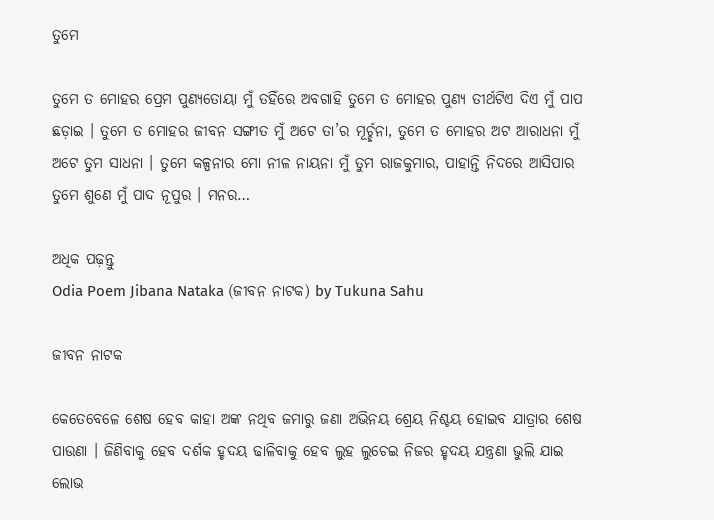ତୁମେ

ତୁମେ ତ ମୋହର ପ୍ରେମ ପୁଣ୍ୟତୋୟା ମୁଁ ତହିଁରେ ଅବଗାହି ତୁମେ ତ ମୋହର ପୁଣ୍ୟ ତୀର୍ଥଟିଏ ଦିଏ ମୁଁ ପାପ ଛଡ଼ାଇ । ତୁମେ ତ ମୋହର ଜୀବନ ସଙ୍ଗୀତ ମୁଁ ଅଟେ ତା’ର ମୂର୍ଚ୍ଛନା, ତୁମେ ତ ମୋହର ଅଟ ଆରାଧନା ମୁଁ ଅଟେ ତୁମ ସାଧନା । ତୁମେ କଳ୍ପନାର ମୋ ନୀଳ ନାୟନା ମୁଁ ତୁମ ରାଜକୁମାର, ପାହାନ୍ତି ନିଦରେ ଆସିପାର ତୁମେ ଶୁଣେ ମୁଁ ପାଦ ନୂପୁର । ମନର…

ଅଧିକ ପଢ଼ନ୍ତୁ
Odia Poem Jibana Nataka (ଜୀବନ ନାଟକ) by Tukuna Sahu

ଜୀବନ ନାଟକ

କେତେବେଳେ ଶେଷ ହେବ କାହା ଅଙ୍କ ନଥିବ ଜମାରୁ ଜଣା ଅଭିନୟ ଶ୍ରେୟ ନିଶ୍ଚୟ ହୋଇବ ଯାତ୍ରାର ଶେଷ ପାଉଣା । ଜିଣିବାକୁ ହେବ ଦର୍ଶକ ହୃଦୟ ଢାଳିବାକୁ ହେବ ଲୁହ ଲୁଚେଇ ନିଜର ହୃଦୟ ଯନ୍ତ୍ରଣା ଭୁଲି ଯାଇ ଲୋଭ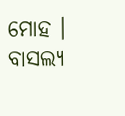ମୋହ । ବାସଲ୍ୟ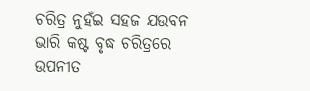ଚରିତ୍ର ନୁହଁଇ ସହଜ ଯଉବନ ଭାରି କଷ୍ଟ ବୃଦ୍ଧ ଚରିତ୍ରରେ ଉପନୀତ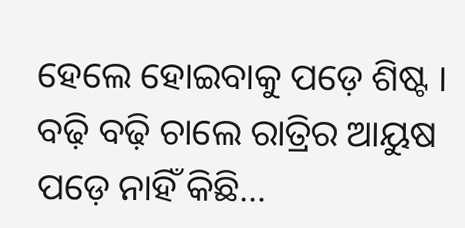ହେଲେ ହୋଇବାକୁ ପଡ଼େ ଶିଷ୍ଟ । ବଢ଼ି ବଢ଼ି ଚାଲେ ରାତ୍ରିର ଆୟୁଷ ପଡ଼େ ନାହିଁ କିଛି…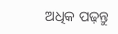ଅଧିକ ପଢ଼ନ୍ତୁ